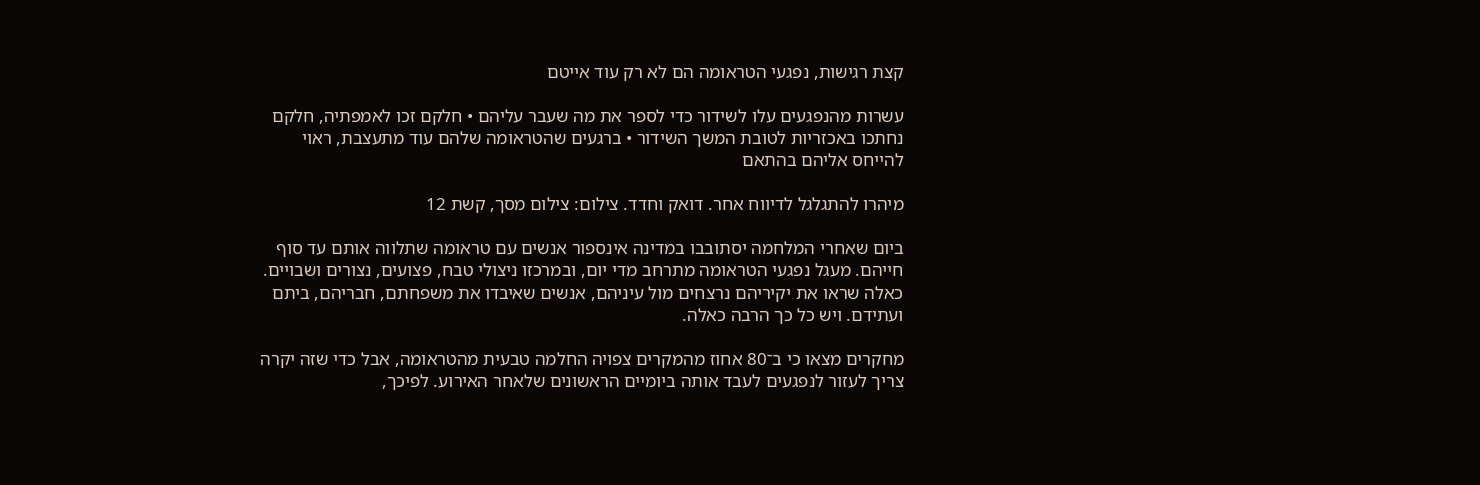קצת רגישות, נפגעי הטראומה הם לא רק עוד אייטם

עשרות מהנפגעים עלו לשידור כדי לספר את מה שעבר עליהם • חלקם זכו לאמפתיה, חלקם נחתכו באכזריות לטובת המשך השידור • ברגעים שהטראומה שלהם עוד מתעצבת, ראוי להייחס אליהם בהתאם

מיהרו להתגלגל לדיווח אחר. דואק וחדד. צילום: צילום מסך, קשת 12

ביום שאחרי המלחמה יסתובבו במדינה אינספור אנשים עם טראומה שתלווה אותם עד סוף חייהם. מעגל נפגעי הטראומה מתרחב מדי יום, ובמרכזו ניצולי טבח, פצועים, נצורים ושבויים. כאלה שראו את יקיריהם נרצחים מול עיניהם, אנשים שאיבדו את משפחתם, חבריהם, ביתם ועתידם. ויש כל כך הרבה כאלה.

מחקרים מצאו כי ב־80 אחוז מהמקרים צפויה החלמה טבעית מהטראומה, אבל כדי שזה יקרה צריך לעזור לנפגעים לעבד אותה ביומיים הראשונים שלאחר האירוע. לפיכך,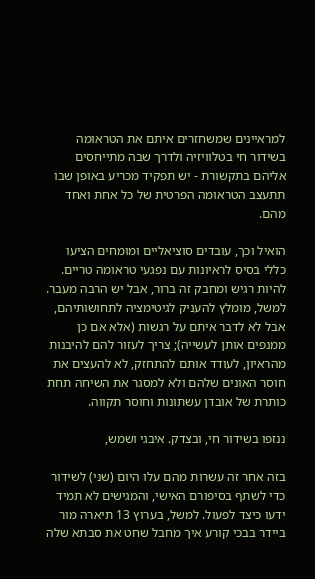למראיינים שמשחזרים איתם את הטראומה בשידור חי בטלוויזיה ולדרך שבה מתייחסים אליהם בתקשורת - יש תפקיד מכריע באופן שבו תתעצב הטראומה הפרטית של כל אחת ואחד מהם.

הואיל וכך, עובדים סוציאליים ומומחים הציעו כללי בסיס לראיונות עם נפגעי טראומה טריים. להיות רגיש ומחבק זה ברור, אבל יש הרבה מעבר. למשל, מומלץ להעניק לגיטימציה לתחושותיהם, אבל לא לדבר איתם על רגשות (אלא אם כן ממנפים אותן לעשייה); צריך לעזור להם להיבנות מהראיון, לעודד אותם להתחזק, לא להעצים את חוסר האונים שלהם ולא למסגר את השיחה תחת כותרת של אובדן עשתונות וחוסר תקווה.

ננזפו בשידור חי, ובצדק. איבגי ושמש,

בזה אחר זה עשרות מהם עלו היום (שני) לשידור כדי לשתף בסיפורם האישי, והמגישים לא תמיד ידעו כיצד לפעול. למשל, בערוץ 13 תיארה מור ביידר בבכי קורע איך מחבל שחט את סבתא שלה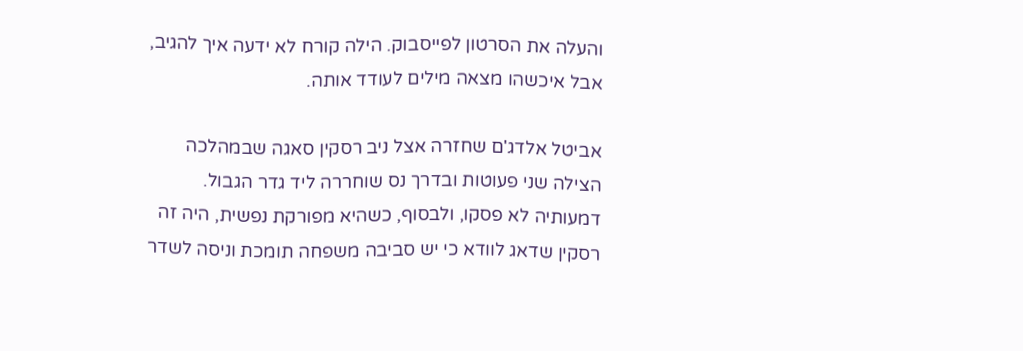והעלה את הסרטון לפייסבוק. הילה קורח לא ידעה איך להגיב, אבל איכשהו מצאה מילים לעודד אותה.

אביטל אלדג'ם שחזרה אצל ניב רסקין סאגה שבמהלכה הצילה שני פעוטות ובדרך נס שוחררה ליד גדר הגבול. דמעותיה לא פסקו, ולבסוף, כשהיא מפורקת נפשית, היה זה רסקין שדאג לוודא כי יש סביבה משפחה תומכת וניסה לשדר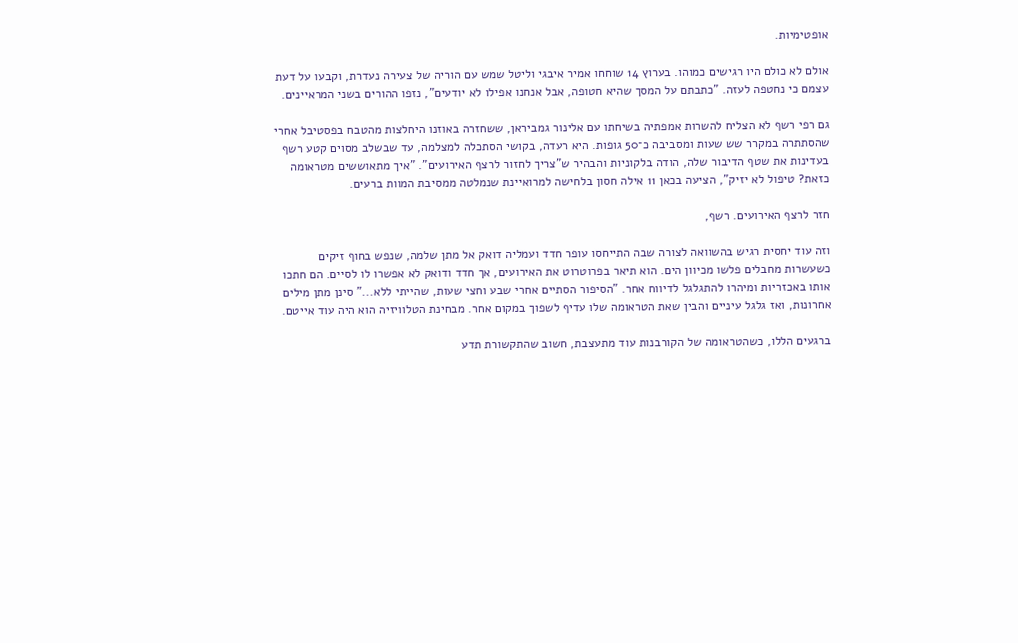אופטימיות.

אולם לא כולם היו רגישים כמוהו. בערוץ 14 שוחחו אמיר איבגי וליטל שמש עם הוריה של צעירה נעדרת, וקבעו על דעת עצמם כי נחטפה לעזה. "כתבתם על המסך שהיא חטופה, אבל אנחנו אפילו לא יודעים", נזפו ההורים בשני המראיינים.

גם רפי רשף לא הצליח להשרות אמפתיה בשיחתו עם אלינור גמביראן, ששחזרה באוזנו היחלצות מהטבח בפסטיבל אחרי שהסתתרה במקרר שש שעות ומסביבה כ־50 גופות. היא רעדה, בקושי הסתכלה למצלמה, עד שבשלב מסוים קטע רשף בעדינות את שטף הדיבור שלה, הודה בלקוניות והבהיר ש"צריך לחזור לרצף האירועים". "איך מתאוששים מטראומה כזאת? טיפול לא יזיק", הציעה בכאן 11 אילה חסון בלחישה למרואיינת שנמלטה ממסיבת המוות ברעים.

חזר לרצף האירועים. רשף,

וזה עוד יחסית רגיש בהשוואה לצורה שבה התייחסו עופר חדד ועמליה דואק אל מתן שלמה, שנפש בחוף זיקים כשעשרות מחבלים פלשו מכיוון הים. הוא תיאר בפרוטרוט את האירועים, אך חדד ודואק לא אפשרו לו לסיים. הם חתכו אותו באכזריות ומיהרו להתגלגל לדיווח אחר. "הסיפור הסתיים אחרי שבע וחצי שעות, שהייתי ללא..." סינן מתן מילים אחרונות, ואז גלגל עיניים והבין שאת הטראומה שלו עדיף לשפוך במקום אחר. מבחינת הטלוויזיה הוא היה עוד אייטם.

ברגעים הללו, כשהטראומה של הקורבנות עוד מתעצבת, חשוב שהתקשורת תדע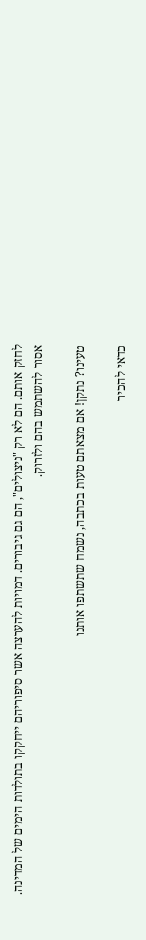לחזק אותם. הם לא רק "ניצולים", הם גם גיבורים. דמויות להערצה אשר סיפוריהם ייחקקו בתולדות הימים של המדינה. אסור להשתמש בהם ולזרוק.

טעינו? נתקן! אם מצאתם טעות בכתבה, נשמח שתשתפו אותנו

כדאי להכיר